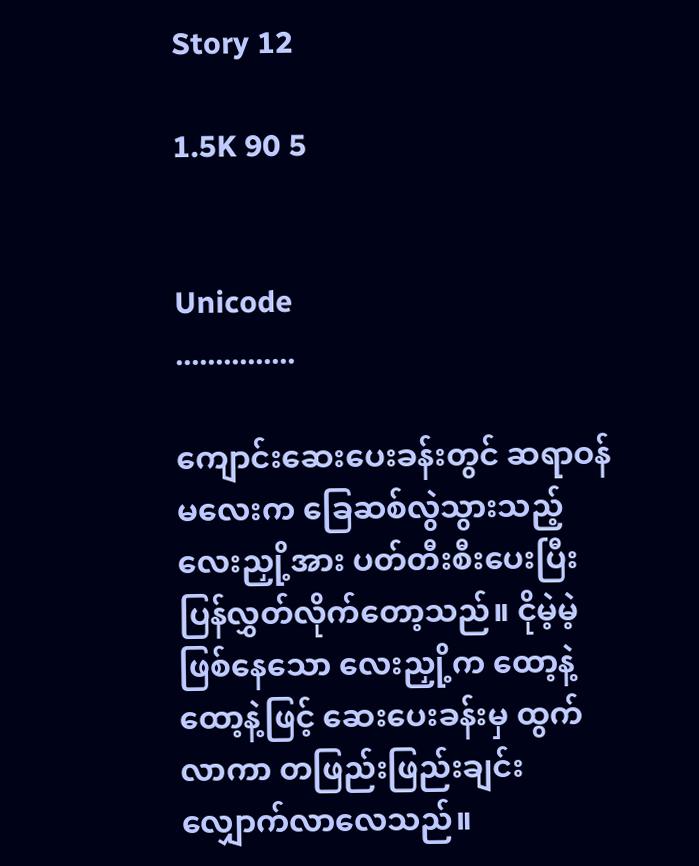Story 12

1.5K 90 5


Unicode
...............

ကျောင်းဆေးပေးခန်းတွင် ဆရာဝန်မလေးက ခြေဆစ်လွဲသွားသည့် လေးညှို့အား ပတ်တီးစီးပေးပြီး ပြန်လွှတ်လိုက်တော့သည်။ ငိုမဲ့မဲ့ဖြစ်နေသော လေးညှို့က ထော့နဲ့ထော့နဲ့ဖြင့် ဆေးပေးခန်းမှ ထွက်လာကာ တဖြည်းဖြည်းချင်းလျှောက်လာလေသည်။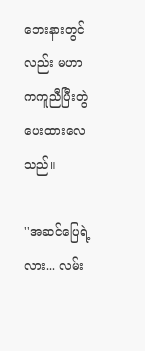ဘေးနားတွင်လည်း မဟာကကူညီပြီးတွဲပေးထားလေသည်။

''အဆင်ပြေရဲ့လား... လမ်း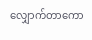လျှောက်တာကော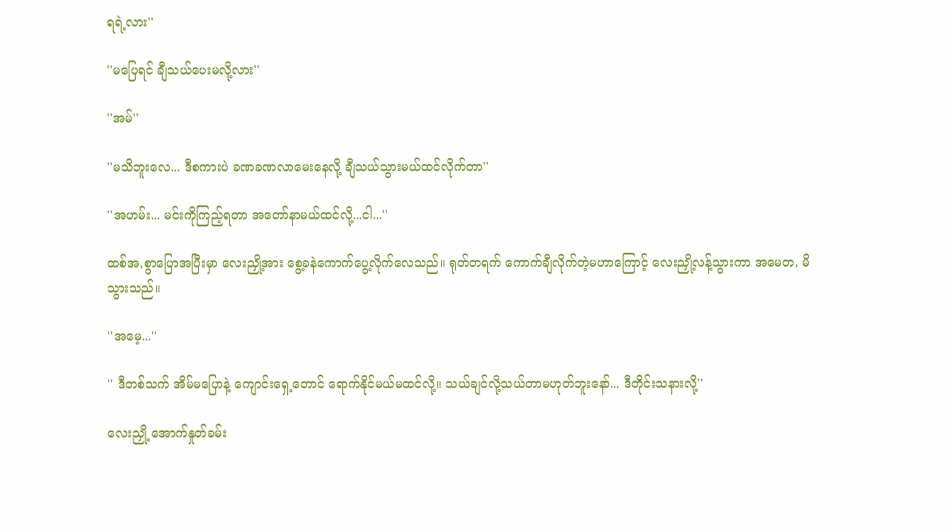ရရဲ့လား''

''မပြေရင် ချီသယ်ပေးမလို့လား''

''အမ်''

''မသိဘူးလေ... ဒီစကားပဲ ခဏခဏလာမေးနေလို့ ချီသယ်သွားမယ်ထင်လိုက်တာ''

''အဟမ်း... မင်းကိုကြည့်ရတာ အတော်နာမယ်ထင်လို့...ငါ...''

ထစ်အ,စွာပြောအပြီးမှာ လေးညှို့အား စွေ့ခနဲကောက်ပွေ့လိုက်လေသည်။ ရုတ်တရက် ကောက်ချီလိုက်တဲ့မဟာကြောင့် လေးညှို့လန့်သွားကာ အမေတ, မိသွားသည်။

''အမေ့...''

'' ဒီတစ်သက် အိမ်မပြောနဲ့ ကျောင်းရှေ့တောင် ရောက်နိုင်မယ်မထင်လို့။ သယ်ချင်လို့သယ်တာမဟုတ်ဘူးနော်... ဒီတိုင်းသနားလို့''

လေးညှို့ အောက်နှုတ်ခမ်း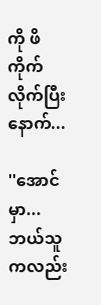ကို ဖိကိုက်လိုက်ပြီးနောက်...

''အောင်မှာ... ဘယ်သူကလည်း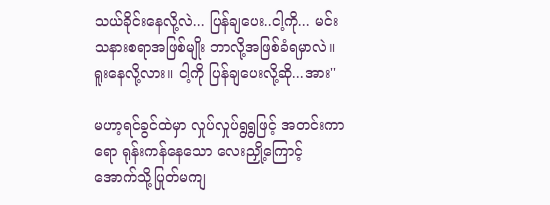သယ်ခိုင်းနေလို့လဲ... ပြန်ချပေး..ငါ့ကို... မင်းသနားစရာအဖြစ်မျိုး ဘာလို့အဖြစ်ခံရမှာလဲ။ ရူးနေလို့လား။ ငါ့ကို ပြန်ချပေးလို့ဆို...အား''

မဟာ့ရင်ခွင်ထဲမှာ လှုပ်လှုပ်ရွရွဖြင့် အတင်းကာရော ရုန်းကန်နေသော လေးညှို့ကြောင့် အောက်သို့ပြုတ်မကျ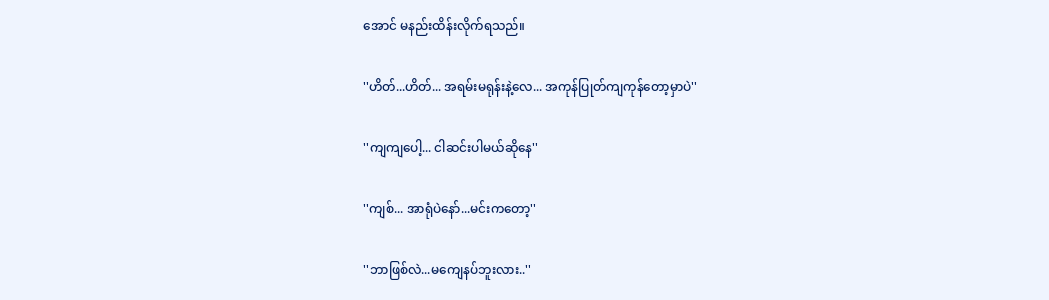အောင် မနည်းထိန်းလိုက်ရသည်။

''ဟိတ်...ဟိတ်... အရမ်းမရုန်းနဲ့လေ... အကုန်ပြုတ်ကျကုန်တော့မှာပဲ''

''ကျကျပေါ့... ငါဆင်းပါမယ်ဆိုနေ''

''ကျစ်... အာရုံပဲနော်...မင်းကတော့''

''ဘာဖြစ်လဲ...မကျေနပ်ဘူးလား..''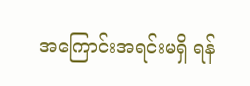အကြောင်းအရင်းမရှိ ရန်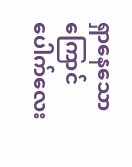ရှာနေသော ကြောင်ပေါက်လေး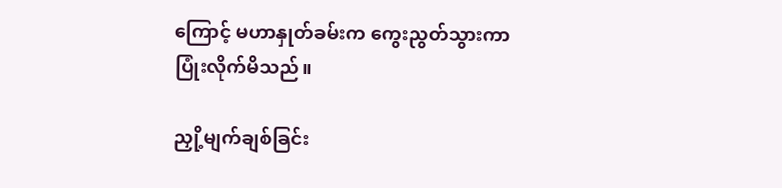ကြောင့် မဟာနှုတ်ခမ်းက ကွေးညွတ်သွားကာ ပြုံးလိုက်မိသည်။

ညှို့မျက်ချစ်ခြင်း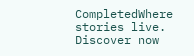CompletedWhere stories live. Discover now